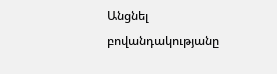Անցնել բովանդակությանը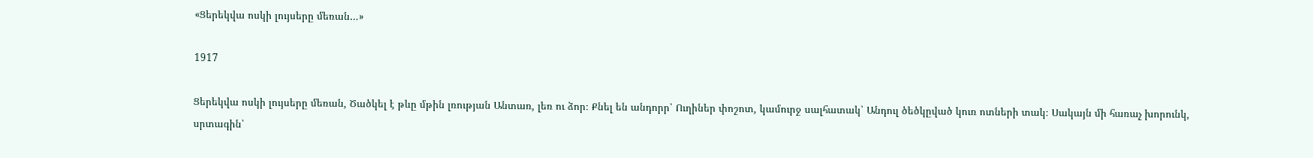«Ցերեկվա ոսկի լույսերը մեռան…»

1917

Ցերեկվա ոսկի լույսերը մեռան, Ծածկել է թևը մթին լռության Անտառ, լեռ ու ձոր։ Քնել են անդորր՝ Ուղիներ փոշոտ, կամուրջ սալհատակ՝ Անդուլ ծեծկըված կուռ ոտների տակ։ Սակայն մի հառաչ խորունկ, սրտագին՝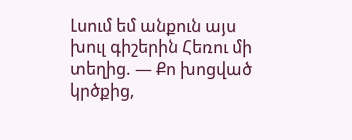Լսում եմ անքուն այս խուլ գիշերին Հեռու մի տեղից. — Քո խոցված կրծքից,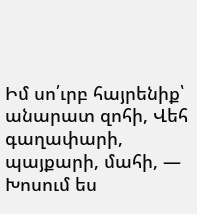Իմ սո՛ւրբ հայրենիք՝ անարատ զոհի, Վեհ գաղափարի, պայքարի, մահի, — Խոսում ես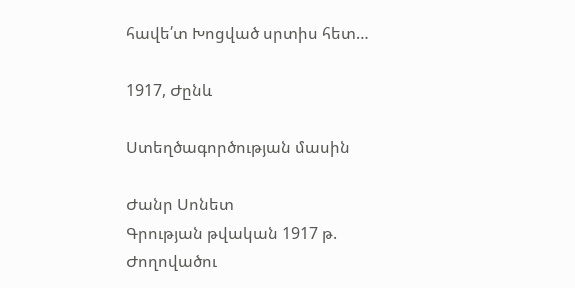հավե՛տ Խոցված սրտիս հետ…

1917, Ժընև

Ստեղծագործության մասին

Ժանր Սոնետ
Գրության թվական 1917 թ.
Ժողովածու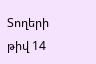Տողերի թիվ 14